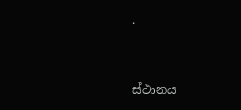.


ස්ථානය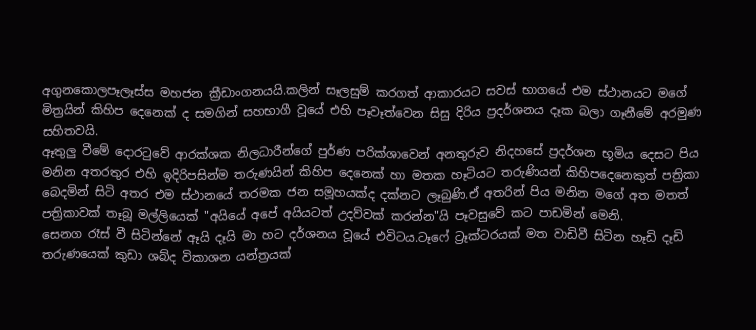අගුනකොලපෑලෑස්ස මහජන ක්‍රීඩාංගනයයි.කලින් සෑලසුම් කරගත් ආකාරයට සවස් භාගයේ එම ස්ථානයට මගේ මිත්‍රයින් කිහිප දෙනෙක් ද සමගින් සහභාගී වූයේ එහි පෑවෑත්වෙන සිසු දිරිය ප්‍රදර්ශනය දෑක බලා ගෑනීමේ අරමුණ සහිතවයි.
ඈතුලු වීමේ දොරටුවේ ආරක්ශක නිලධාරීන්ගේ පුර්ණ පරික්ශාවෙන් අනතුරුව නිදහසේ ප්‍රදර්ශන භූමිය දෙසට පිය මනින අතරතුර එහි ඉදිරිපසින්ම තරුණයින් කිහිප දෙනෙක් හා මතක හෑටියට තරුණියන් කිහිපදෙනෙකුත් පත්‍රිකා බෙදමින් සිටි අතර එම ස්ථානයේ තරමක ජන සමූහයක්ද දක්නට ලෑබුණි.ඒ අතරින් පිය මනින මගේ අත මතත් පත්‍රිකාවක් තෑබූ මල්ලියෙක් "අයියේ අපේ අයියටත් උදව්වක් කරන්න"යි පෑවසුවේ කට පාඩමින් මෙනි.
සෙනග රෑස් වී සිටින්නේ ඈයි දෑයි මා හට දර්ශනය වූයේ එවිටය.ටෑෆේ ට්‍රෑක්ටරයක් මත වාඩිවී සිටින හෑඩි දෑඩි තරුණයෙක් කුඩා ශබ්ද විකාශන යන්ත්‍රයක්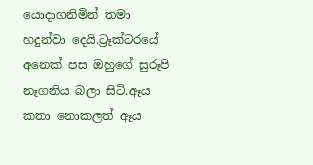යොදාගනිමින් තමා හදුන්වා දෙයි.ට්‍රෑක්ටරයේ අනෙක් පස ඔහුගේ සුරූපි නෑගනිය බලා සිටි.ඈය කතා නොකලත් ඈය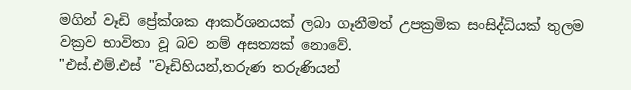මගින් වෑඩි ප්‍රේක්ශක ආකර්ශනයක් ලබා ගෑනීමත් උපක්‍රමික සංසිද්ධියක් තුලම වක්‍රව භාවිතා වූ බව නම් අසත්‍යක් නොවේ.
"එස්.එම්.එස් "වෑඩිහියන්,තරුණ තරුණියන්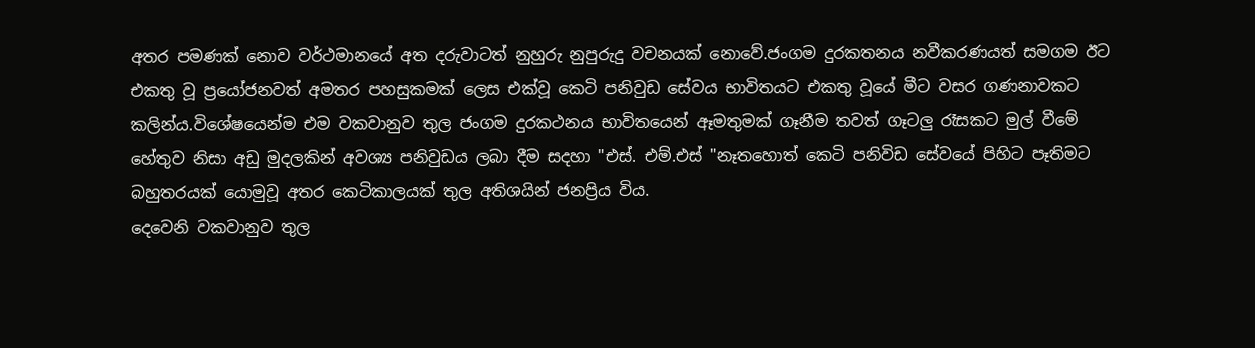අතර පමණක් නොව වර්ථමානයේ අත දරුවාටත් නුහුරු නුපුරුදු වචනයක් නොවේ.ජංගම දුරකතනය නවීකරණයත් සමගම ඊට එකතු වූ ප්‍රයෝජනවත් අමතර පහසුකමක් ලෙස එක්වූ කෙටි පනිවුඩ සේවය භාවිතයට එකතු වූයේ මීට වසර ගණනාවකට කලින්ය.විශේෂයෙන්ම එම වකවානුව තුල ජංගම දුරකථනය භාවිතයෙන් ඈමතුමක් ගෑනීම තවත් ගෑටලු රෑසකට මුල් වීමේ හේතුව නිසා අඩු මුදලකින් අවශ්‍ය පනිවුඩය ලබා දීම සදහා "එස්. එම්.එස් "නෑතහොත් කෙටි පනිවිඩ සේවයේ පිහිට පෑතිමට බහුතරයක් යොමුවූ අතර කෙටිකාලයක් තුල අතිශයින් ජනප්‍රිය විය.
දෙවෙනි වකවානුව තුල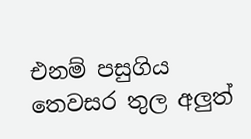එනම් පසුගිය තෙවසර තුල අලුත්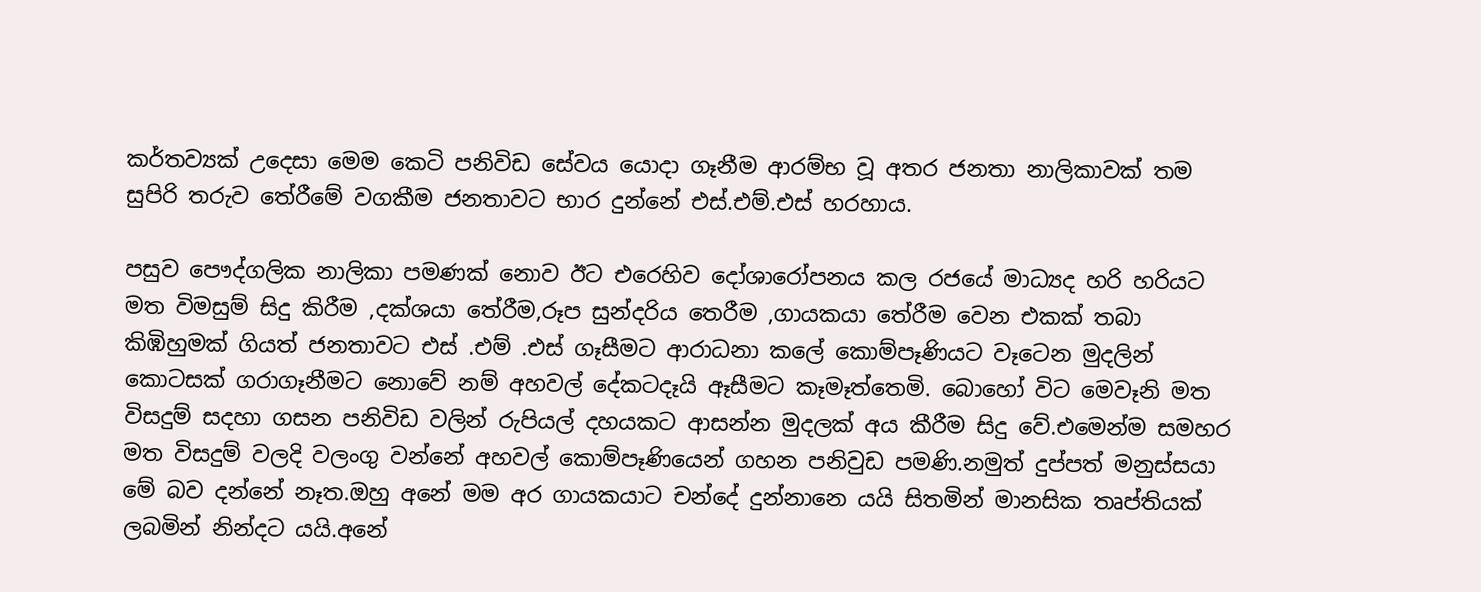කර්තව්‍යක් උදෙසා මෙම කෙටි පනිවිඩ සේවය යොදා ගෑනීම ආරම්භ වූ අතර ජනතා නාලිකාවක් තම සුපිරි තරුව තේරීමේ වගකීම ජනතාවට භාර දුන්නේ එස්.එම්.එස් හරහාය.

පසුව පෞද්ගලික නාලිකා පමණක් නොව ඊට එරෙහිව දෝශාරෝපනය කල රජයේ මාධ්‍යද හරි හරියට මත විමසුම් සිදු කිරීම ,දක්ශයා තේරීම,රූප සුන්දරිය තෙරීම ,ගායකයා තේරීම වෙන එකක් තබා කිඹිහුමක් ගියත් ජනතාවට එස් .එම් .එස් ගෑසීමට ආරාධනා කලේ කොම්පෑණියට වෑටෙන මුදලින් කොටසක් ගරාගෑනීමට නොවේ නම් අහවල් දේකටදෑයි ඈසීමට කෑමෑත්තෙමි. බොහෝ විට මෙවෑනි මත විසදුම් සදහා ගසන පනිවිඩ වලින් රුපියල් දහයකට ආසන්න මුදලක් අය කීරීම සිදු වේ.එමෙන්ම සමහර මත විසදුම් වලදි වලංගු වන්නේ අහවල් කොම්පෑණියෙන් ගහන පනිවුඩ පමණි.නමුත් දුප්පත් මනුස්සයා මේ බව දන්නේ නෑත.ඔහු අනේ මම අර ගායකයාට චන්දේ දුන්නානෙ යයි සිතමින් මානසික තෘප්තියක් ලබමින් නින්දට යයි.අනේ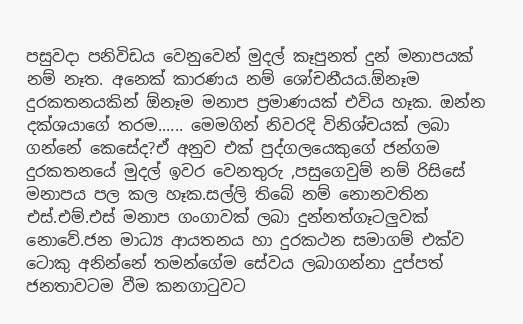පසුවදා පනිවිඩය වෙනුවෙන් මුදල් කෑපුනත් දුන් මනාපයක් නම් නෑත. අනෙක් කාරණය නම් ශෝචනීයය.ඕනෑම දුරකතනයකින් ඕනෑම මනාප ප්‍රමාණයක් එවිය හෑක. ඔන්න දක්ශයාගේ තරම...... මෙමගින් නිවරදි විනිශ්චයක් ලබා ගන්නේ කෙසේද?ඒ අනුව එක් පුද්ගලයෙකුගේ ජන්ගම දුරකතනයේ මුදල් ඉවර වෙනතුරු ,පසුගෙවුම් නම් රිසිසේ මනාපය පල කල හෑක.සල්ලි තිබේ නම් නොනවතින එස්.එම්.එස් මනාප ගංගාවක් ලබා දුන්නත්ගෑටලුවක් නොවේ.ජන මාධ්‍ය ආයතනය හා දුරකථන සමාගම් එක්ව ටොකු අනින්නේ තමන්ගේම සේවය ලබාගන්නා දුප්පත් ජනතාවටම වීම කනගාටුවට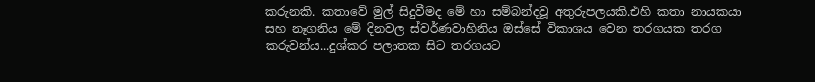කරුනකි. කතාවේ මුල් සිදුවීමද මේ හා සම්බන්දවූ අතුරුපලයකි.එහි කතා නායකයා සහ නෑගනිය මේ දිනවල ස්වර්ණවාහිනිය ඔස්සේ විකාශය වෙන තරගයක තරග කරුවන්ය...දුශ්කර පලාතක සිට තරගයට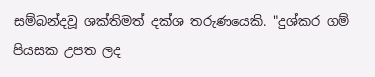සම්බන්දවූ ශක්තිමත් දක්ශ තරුණයෙකි. "දුශ්කර ගම් පියසක උපත ලද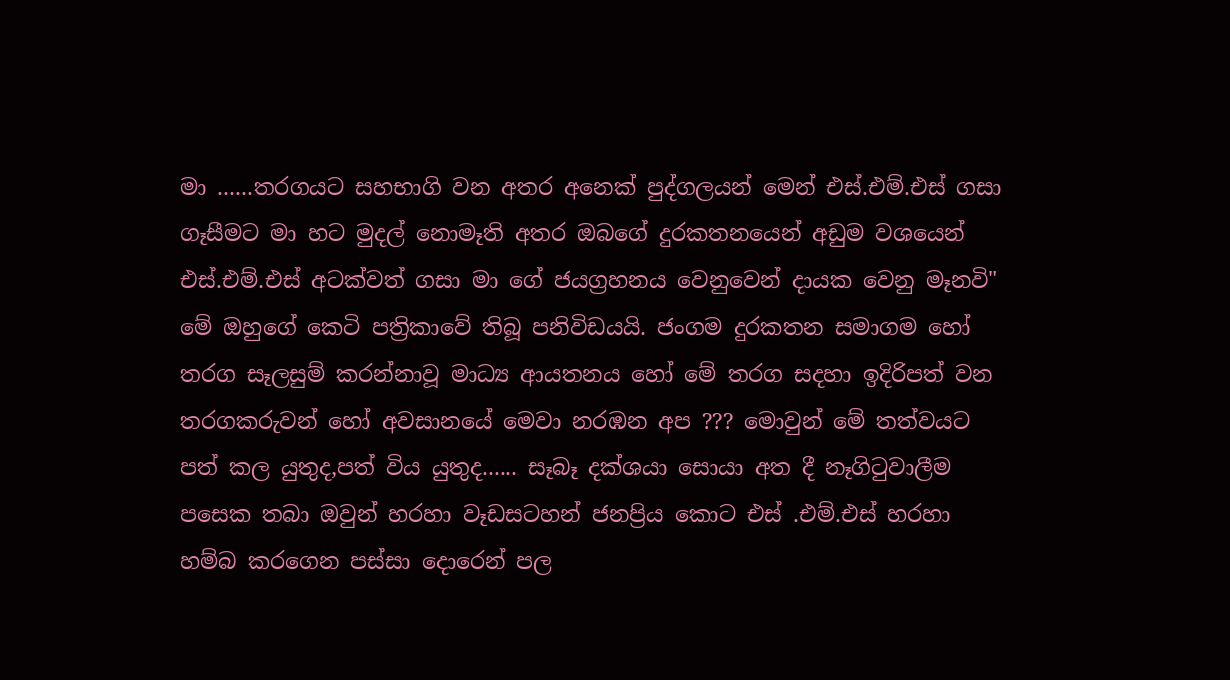මා ......තරගයට සහභාගි වන අතර අනෙක් පුද්ගලයන් මෙන් එස්.එම්.එස් ගසා ගෑසීමට මා හට මුදල් නොමෑති අතර ඔබගේ දුරකතනයෙන් අඩුම වශයෙන් එස්.එම්.එස් අටක්වත් ගසා මා ගේ ජයග්‍රහනය වෙනුවෙන් දායක වෙනු මෑනවි" මේ ඔහුගේ කෙටි පත්‍රිකාවේ තිබූ පනිවිඩයයි. ජංගම දුරකතන සමාගම හෝ තරග සෑලසුම් කරන්නාවූ මාධ්‍ය ආයතනය හෝ මේ තරග සදහා ඉදිරිපත් වන තරගකරුවන් හෝ අවසානයේ මෙවා නරඹන අප ??? මොවුන් මේ තත්වයට පත් කල යුතුද,පත් විය යුතුද...... සෑබෑ දක්ශයා සොයා අත දී නෑගිටුවාලීම පසෙක තබා ඔවුන් හරහා වෑඩසටහන් ජනප්‍රිය කොට එස් .එම්.එස් හරහා හම්බ කරගෙන පස්සා දොරෙන් පල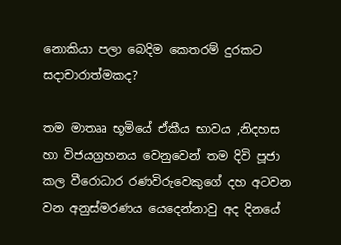නොකියා පලා බෙදිම කෙතරම් දුරකට සදාචාරාත්මකද?

තම මාතෲ භූමියේ ඒකීය භාවය ,නිදහස හා විජයග්‍රහනය වෙනුවෙන් තම දිවි පූජා කල වීරොධාර රණවිරුවෙකුගේ දහ අටවන වන අනුස්මරණය යෙදෙන්නාවු අද දිනයේ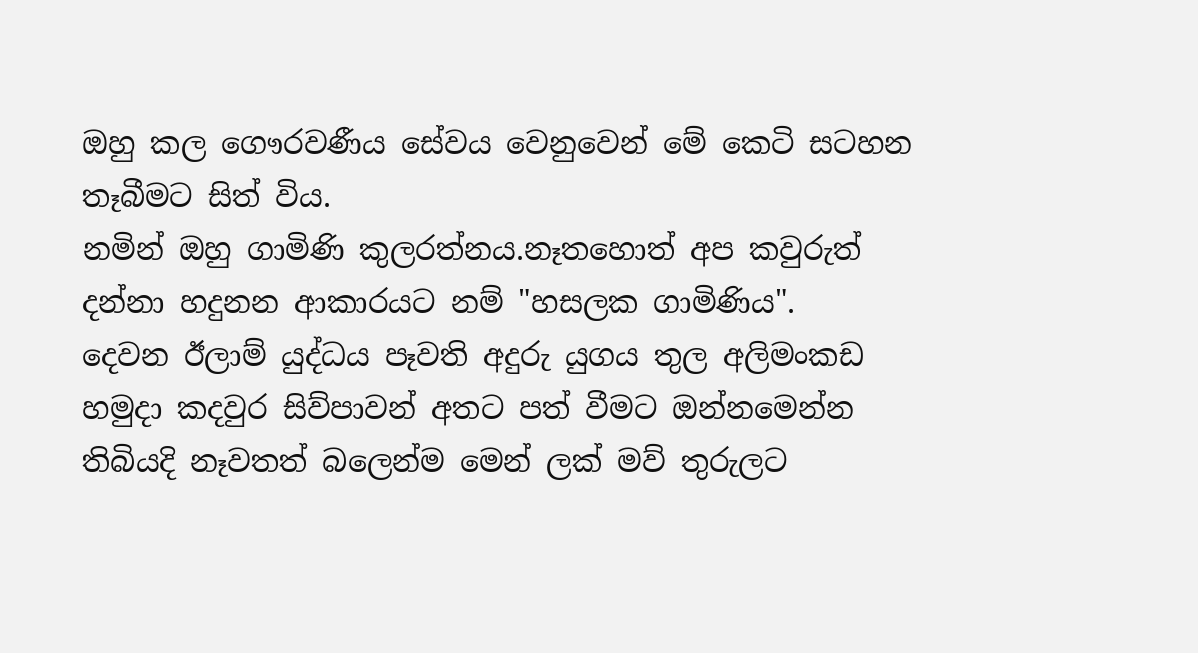ඔහු කල ගෞරවණීය සේවය වෙනුවෙන් මේ කෙටි සටහන තෑබීමට සිත් විය.
නමින් ඔහු ගාමිණි කුලරත්නය.නෑතහොත් අප කවුරුත් දන්නා හදුනන ආකාරයට නම් "හසලක ගාමිණිය".
දෙවන ඊලාම් යුද්ධය පෑවති අදුරු යුගය තුල අලිමංකඩ හමුදා කදවුර සිව්පාවන් අතට පත් වීමට ඔන්නමෙන්න තිබියදි නෑවතත් බලෙන්ම මෙන් ලක් මව් තුරුලට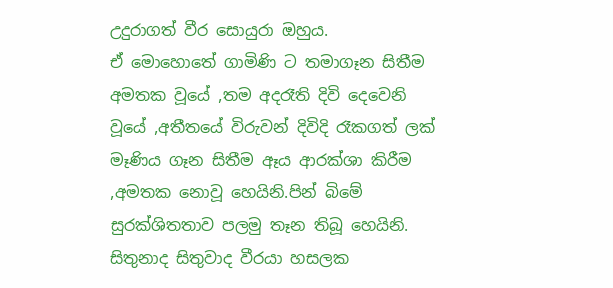උදුරාගත් වීර සොයුරා ඔහුය.
ඒ මොහොතේ ගාමිණි ට තමාගෑන සිතීම අමතක වූයේ ,තම අදරෑති දිවි දෙවෙනි වූයේ ,අතීතයේ විරුවන් දිවිදි රෑකගත් ලක් මෑණිය ගෑන සිතීම ඈය ආරක්ශා කිරීම ,අමතක නොවූ හෙයිනි.පින් බිමේ සුරක්ශිතතාව පලමු තෑන තිබූ හෙයිනි.
සිතුනාද සිතුවාද වීරයා හසලක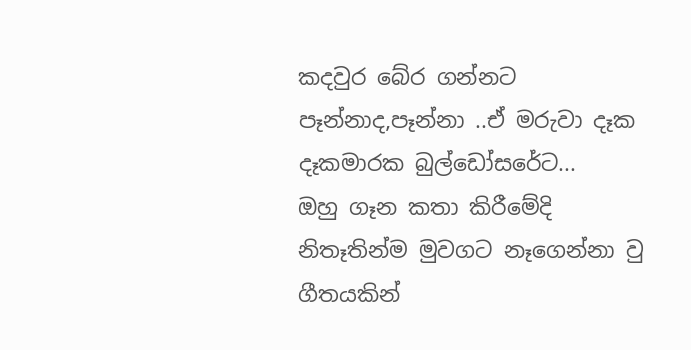කදවුර බේර ගන්නට
පෑන්නාද,පෑන්නා ..ඒ මරුවා දෑක දෑකමාරක බුල්ඩෝසරේට...
ඔහු ගෑන කතා කිරීමේදි නිතෑතින්ම මුවගට නෑගෙන්නා වු ගීතයකින්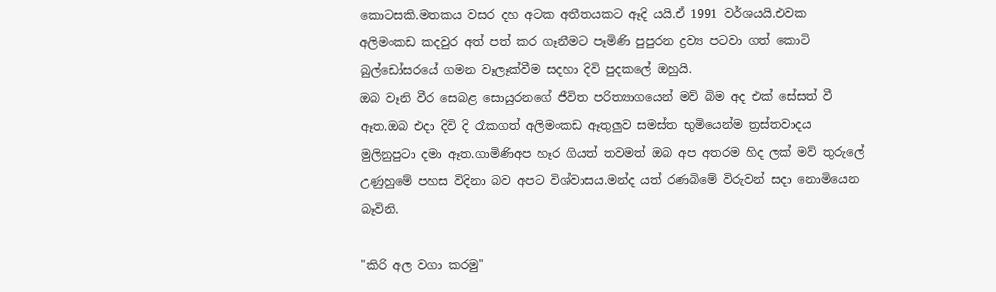කොටසකි.මතකය වසර දහ අටක අතීතයකට ඈදි යයි.ඒ 1991 වර්ශයයි.එවක අලිමංකඩ කදවුර අත් පත් කර ගෑනීමට පෑමිණි පුපුරන ද්‍රව්‍ය පටවා ගත් කොටි බුල්ඩෝසරයේ ගමන වෑලෑක්වීම සදහා දිවි පුදකලේ ඔහුයි.
ඔබ වෑනි වීර සෙබළ සොයුරනගේ ජීවිත පරිත්‍යාගයෙන් මව් බිම අද එක් සේසත් වී ඈත.ඔබ එදා දිවි දි රෑකගත් අලිමංකඩ ඈතුලුව සමස්ත භුමියෙන්ම ත්‍රස්තවාදය මුලිනුපුටා දමා ඈත.ගාමිණිඅප හෑර ගියත් තවමත් ඔබ අප අතරම හිද ලක් මව් තුරුලේ උණුහුමේ පහස විදිනා බව අපට විශ්වාසය.මන්ද යත් රණබිමේ විරුවන් සදා නොමියෙන බෑවිනි.

"කිරි අල වගා කරමු"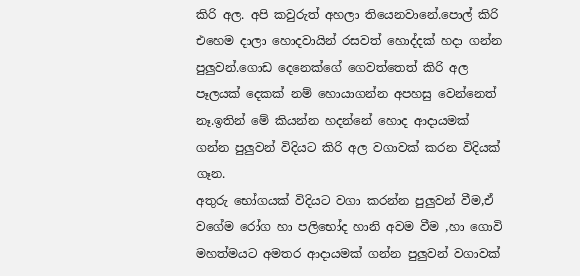කිරි අල. අපි කවුරුත් අහලා තියෙනවානේ.පොල් කිරි එහෙම දාලා හොදවායින් රසවත් හොද්දක් හදා ගන්න පුලුවන්.ගොඩ දෙනෙක්ගේ ගෙවත්තෙත් කිරි අල පෑලයක් දෙකක් නම් හොයාගන්න අපහසු වෙන්නෙත් නෑ.ඉතින් මේ කියන්න හදන්නේ හොද ආදායමක් ගන්න පුලුවන් විදියට කිරි අල වගාවක් කරන විදියක් ගෑන.
අතුරු භෝගයක් විදියට වගා කරන්න පුලුවන් වීම,ඒ වගේම රෝග හා පලිභෝද හානි අවම වීම ,හා ගොවි මහත්මයට අමතර ආදායමක් ගන්න පුලුවන් වගාවක්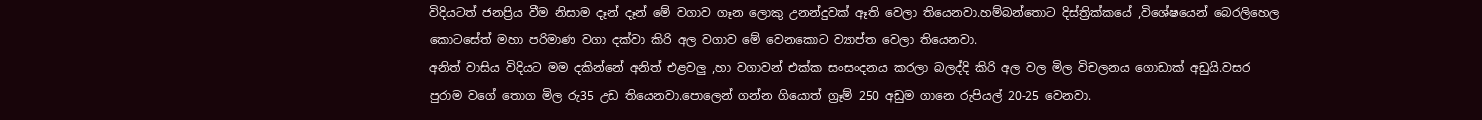විදියටත් ජනප්‍රිය වීම නිසාම දෑන් දෑන් මේ වගාව ගෑන ලොකු උනන්දුවක් ඈති වෙලා තියෙනවා.හම්බන්තොට දිස්ත්‍රික්කයේ ,විශේෂයෙන් බෙරලිහෙල කොටසේත් මහා පරිමාණ වගා දක්වා කිරි අල වගාව මේ වෙනකොට ව්‍යාප්ත වෙලා තියෙනවා.
අනිත් වාසිය විදියට මම දකින්නේ අනිත් එළවලු ,හා වගාවන් එක්ක සංසංදනය කරලා බලද්දි කිරි අල වල මිල විචලනය ගොඩාක් අඩුයි.වසර පුරාම වගේ තොග මිල රු35 උඩ තියෙනවා.පොලෙන් ගන්න ගියොත් ග්‍රෑම් 250 අඩුම ගානෙ රුපියල් 20-25 වෙනවා.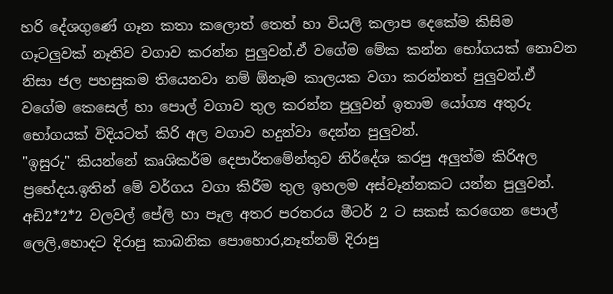හරි දේශගුණේ ගෑන කතා කලොත් තෙත් හා වියලි කලාප දෙකේම කිසිම ගෑටලුවක් නෑතිව වගාව කරන්න පුලුවන්.ඒ වගේම මේක කන්න භෝගයක් නොවන නිසා ජල පහසුකම තියෙනවා නම් ඕනෑම කාලයක වගා කරන්නත් පුලුවන්.ඒ වගේම කෙසෙල් හා පොල් වගාව තුල කරන්න පුලුවන් ඉතාම යෝග්‍ය අතුරු භෝගයක් විදියටත් කිරි අල වගාව හදුන්වා දෙන්න පුලුවන්.
"ඉසුරු" කියන්නේ කෘශිකර්ම දෙපාර්තමේන්තුව නිර්දේශ කරපු අලුත්ම කිරිඅල ප්‍රභේදය.ඉතින් මේ වර්ගය වගා කිරීම තුල ඉහලම අස්වෑන්නකට යන්න පුලුවන්.
අඩි2*2*2 වලවල් පේලි හා පෑල අතර පරතරය මීටර් 2 ට සකස් කරගෙන පොල් ලෙලි,හොදට දිරාපු කාබනික පොහොර,නෑත්නම් දිරාපු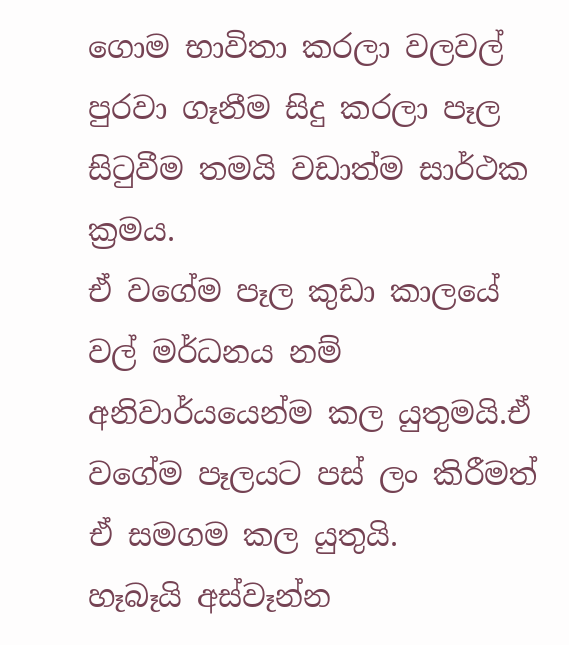ගොම භාවිතා කරලා වලවල් පුරවා ගෑනීම සිදු කරලා පෑල සිටුවීම තමයි වඩාත්ම සාර්ථක ක්‍රමය.
ඒ වගේම පෑල කුඩා කාලයේ වල් මර්ධනය නම් අනිවාර්යයෙන්ම කල යුතුමයි.ඒ වගේම පෑලයට පස් ලං කිරීමත් ඒ සමගම කල යුතුයි.
හෑබෑයි අස්වෑන්න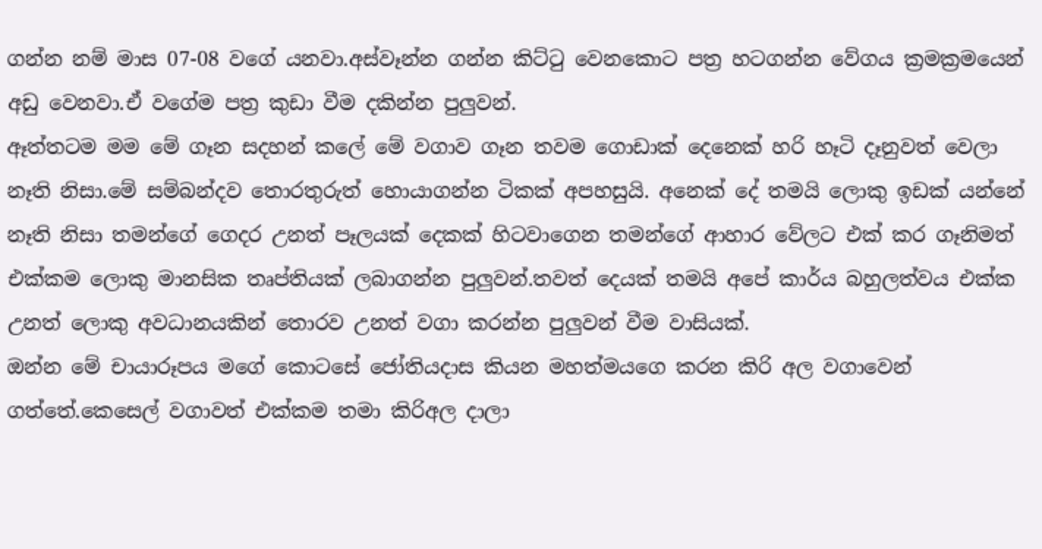ගන්න නම් මාස 07-08 වගේ යනවා.අස්වෑන්න ගන්න කිට්ටු වෙනකොට පත්‍ර හටගන්න වේගය ක්‍රමක්‍රමයෙන් අඩු වෙනවා.ඒ වගේම පත්‍ර කුඩා වීම දකින්න පුලුවන්.
ඈත්තටම මම මේ ගෑන සදහන් කලේ මේ වගාව ගෑන තවම ගොඩාක් දෙනෙක් හරි හෑටි දෑනුවත් වෙලා නෑති නිසා.මේ සම්බන්දව තොරතුරුත් හොයාගන්න ටිකක් අපහසුයි. අනෙක් දේ තමයි ලොකු ඉඩක් යන්නේ නෑති නිසා තමන්ගේ ගෙදර උනත් පෑලයක් දෙකක් හිටවාගෙන තමන්ගේ ආහාර වේලට එක් කර ගෑනිමත් එක්කම ලොකු මානසික තෘප්තියක් ලබාගන්න පුලුවන්.තවත් දෙයක් තමයි අපේ කාර්ය බහුලත්වය එක්ක උනත් ලොකු අවධානයකින් තොරව උනත් වගා කරන්න පුලුවන් වීම වාසියක්.
ඔන්න මේ චායාරූපය මගේ කොටසේ ජෝතියදාස කියන මහත්මයගෙ කරන කිරි අල වගාවෙන් ගත්තේ.කෙසෙල් වගාවත් එක්කම තමා කිරිඅල දාලා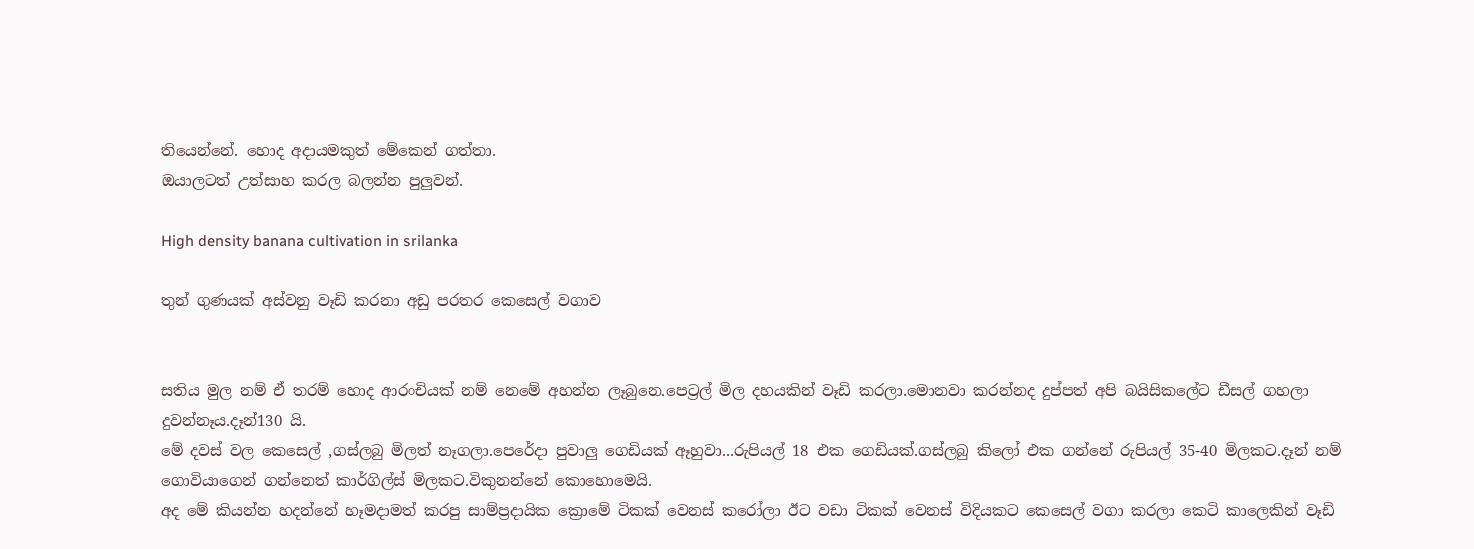තියෙන්නේ. හොද අදායමකුත් මේකෙන් ගත්තා.
ඔයාලටත් උත්සාහ කරල බලන්න පුලුවන්.

High density banana cultivation in srilanka

තුන් ගුණයක් අස්වනු වෑඩි කරනා අඩු පරතර කෙසෙල් වගාව


සතිය මුල නම් ඒ තරම් හොද ආරංචියක් නම් නෙමේ අහන්න ලෑබුනෙ.පෙට්‍රල් මිල දහයකින් වෑඩි කරලා.මොනවා කරන්නද දුප්පත් අපි බයිසිකලේට ඩීසල් ගහලා දුවන්නෑය.දෑන්130 යි.
මේ දවස් වල කෙසෙල් ,ගස්ලබු මිලත් නෑගලා.පෙරේදා පුවාලු ගෙඩියක් ඈහුවා...රුපියල් 18 එක ගෙඩියක්.ගස්ලබු කිලෝ එක ගන්නේ රුපියල් 35-40 මිලකට.දෑන් නම් ගොවියාගෙන් ගන්නෙත් කාර්ගිල්ස් මිලකට.විකුනන්නේ කොහොමෙයි.
අද මේ කියන්න හදන්නේ හෑමදාමත් කරපු සාම්ප්‍රදායික ක්‍රොමේ ටිකක් වෙනස් කරෝලා ඊට වඩා ටිකක් වෙනස් විදියකට කෙසෙල් වගා කරලා කෙටි කාලෙකින් වෑඩි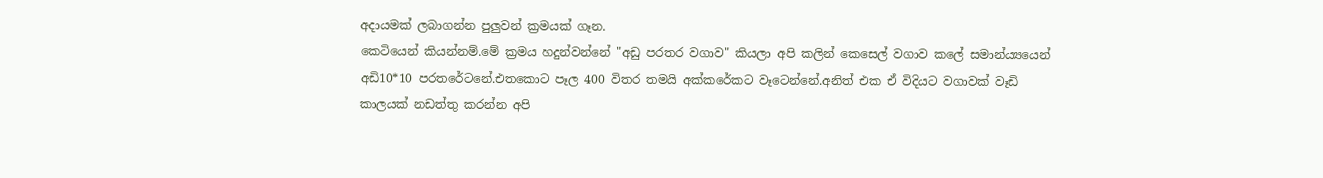අදායමක් ලබාගන්න පුලුවන් ක්‍රමයක් ගෑන.
කෙටියෙන් කියන්නම්.මේ ක්‍රමය හදුන්වන්නේ "අඩු පරතර වගාව" කියලා අපි කලින් කෙසෙල් වගාව කලේ සමාන්ය්‍යයෙන් අඩි10*10 පරතරේටනේ.එතකොට පෑල 400 විතර තමයි අක්කරේකට වෑටෙන්නේ.අනිත් එක ඒ විදියට වගාවක් වෑඩි කාලයක් නඩත්තු කරන්න අපි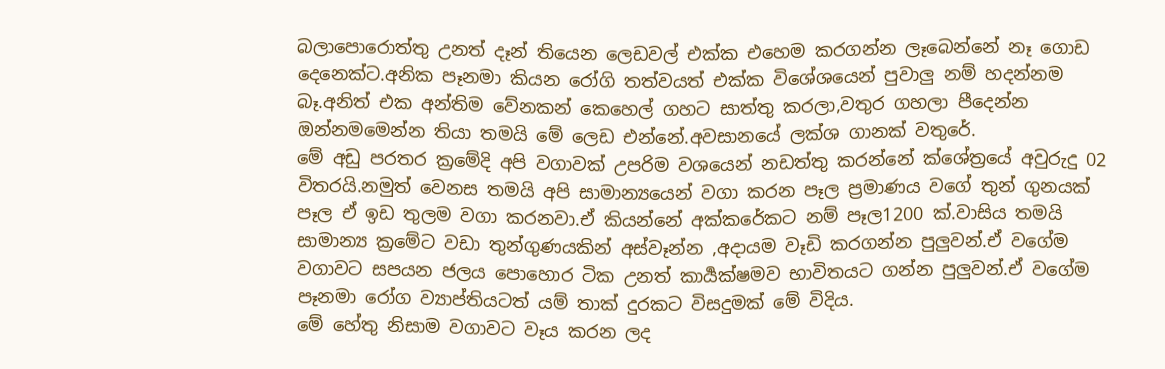බලාපොරොත්තු උනත් දෑන් තියෙන ලෙඩවල් එක්ක එහෙම කරගන්න ලෑබෙන්නේ නෑ ගොඩ දෙනෙක්ට.අනික පෑනමා කියන රෝගි තත්වයත් එක්ක විශේශයෙන් පුවාලු නම් හදන්නම බෑ.අනිත් එක අන්තිම වේනකන් කෙහෙල් ගහට සාත්තු කරලා,වතුර ගහලා පීදෙන්න ඔන්නමමෙන්න තියා තමයි මේ ලෙඩ එන්නේ.අවසානයේ ලක්ශ ගානක් වතුරේ.
මේ අඩු පරතර ක්‍රමේදි අපි වගාවක් උපරිම වශයෙන් නඩත්තු කරන්නේ ක්ශේත්‍රයේ අවුරුදු 02 විතරයි.නමුත් වෙනස තමයි අපි සාමාන්‍යයෙන් වගා කරන පෑල ප්‍රමාණය වගේ තුන් ගුනයක් පෑල ඒ ඉඩ තුලම වගා කරනවා.ඒ කියන්නේ අක්කරේකට නම් පෑල1200 ක්.වාසිය තමයි සාමාන්‍ය ක්‍රමේට වඩා තුන්ගුණයකින් අස්වෑන්න ,අදායම වෑඩි කරගන්න පුලුවන්.ඒ වගේම වගාවට සපයන ජලය පොහොර ටික උනත් කාර්‍යක්ෂමව භාවිතයට ගන්න පුලුවන්.ඒ වගේම පෑනමා රෝග ව්‍යාප්තියටත් යම් තාක් දුරකට විසදුමක් මේ විදිය.
මේ හේතු නිසාම වගාවට වෑය කරන ලද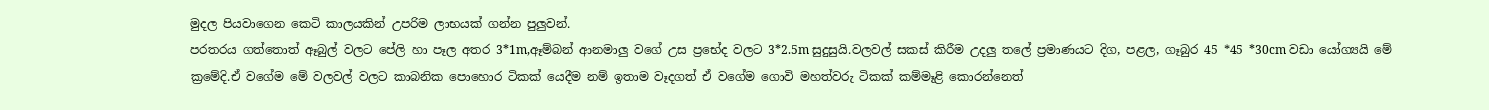මුදල පියවාගෙන කෙටි කාලයකින් උපරිම ලාභයක් ගන්න පුලුවන්.
පරතරය ගත්තොත් ඈබුල් වලට පේලි හා පෑල අතර 3*1m,ඈම්බන් ආනමාලු වගේ උස ප්‍රභේද වලට 3*2.5m සුදුසුයි.වලවල් සකස් කිරීම උදලු තලේ ප්‍රමාණයට දිග, පළල, ගෑබුර 45 *45 *30cm වඩා යෝග්‍යයි මේ ක්‍රමේදි.ඒ වගේම මේ වලවල් වලට කාබනික පොහොර ටිකක් යෙදීම නම් ඉතාම වෑදගත් ඒ වගේම ගොවි මහත්වරු ටිකක් කම්මෑළි කොරන්නෙත්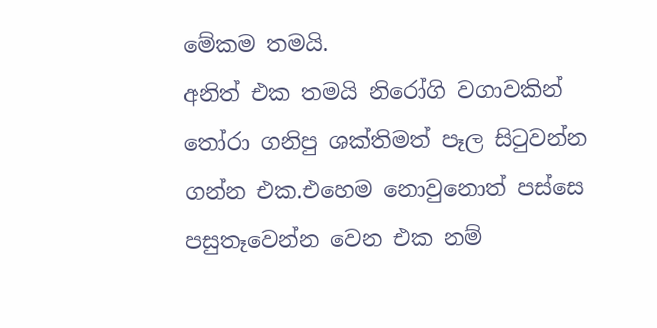මේකම තමයි.
අනිත් එක තමයි නිරෝගි වගාවකින් තෝරා ගනිපු ශක්තිමත් පෑල සිටුවන්න ගන්න එක.එහෙම නොවුනොත් පස්සෙ පසුතෑවෙන්න වෙන එක නම්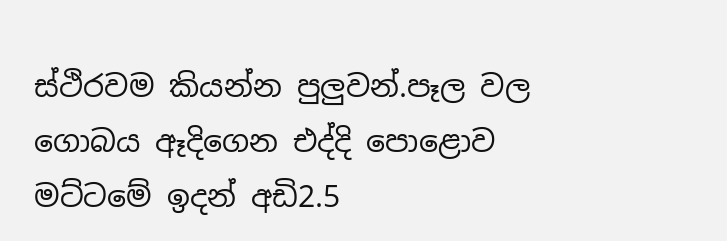ස්ථිරවම කියන්න පුලුවන්.පෑල වල ගොබය ඈදිගෙන එද්දි පොළොව මට්ටමේ ඉදන් අඩි2.5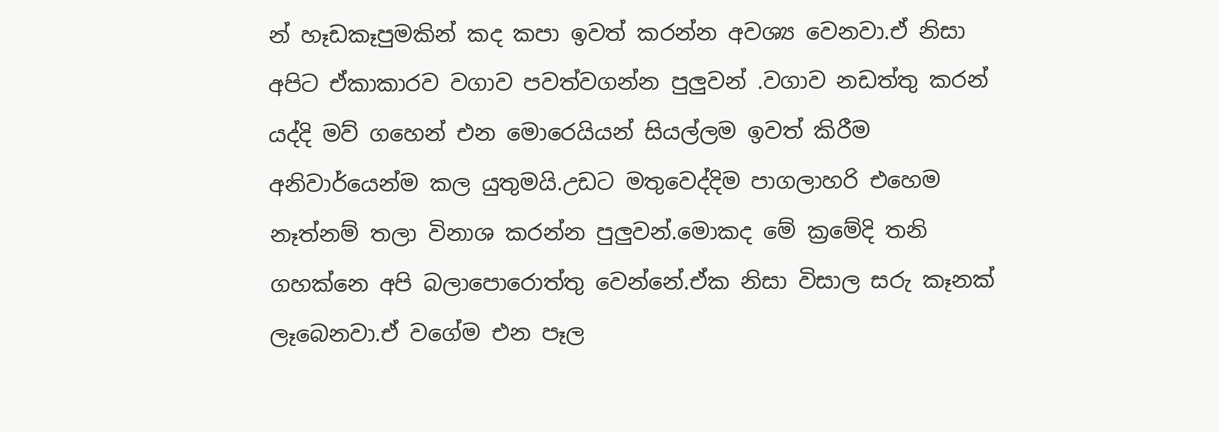න් හෑඩකෑපුමකින් කද කපා ඉවත් කරන්න අවශ්‍ය වෙනවා.ඒ නිසා අපිට ඒකාකාරව වගාව පවත්වගන්න පුලුවන් .වගාව නඩත්තු කරන් යද්දි මව් ගහෙන් එන මොරෙයියන් සියල්ලම ඉවත් කිරීම අනිවාර්යෙන්ම කල යුතුමයි.උඩට මතුවෙද්දිම පාගලාහරි එහෙම නෑත්නම් තලා විනාශ කරන්න පුලුවන්.මොකද මේ ක්‍රමේදි තනි ගහක්නෙ අපි බලාපොරොත්තු වෙන්නේ.ඒක නිසා විසාල සරු කෑනක් ලෑබෙනවා.ඒ වගේම එන පෑල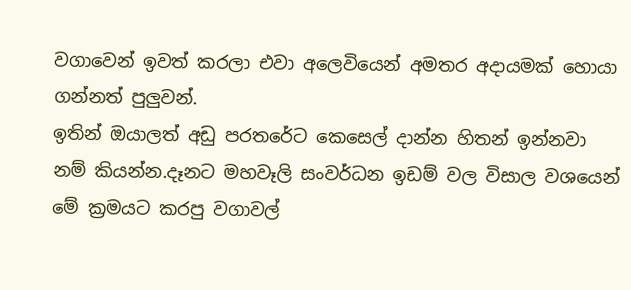වගාවෙන් ඉවත් කරලා එවා අලෙවියෙන් අමතර අදායමක් හොයා ගන්නත් පුලුවන්.
ඉතින් ඔයාලත් අඩු පරතරේට කෙසෙල් දාන්න හිතන් ඉන්නවා නම් කියන්න.දෑනට මහවෑලි සංවර්ධන ඉඩම් වල විසාල වශයෙන් මේ ක්‍රමයට කරපු වගාවල්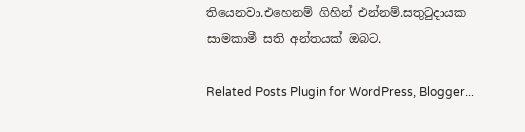තියෙනවා.එහෙනම් ගිහින් එන්නම්.සතුටුදායක සාමකාමී සති අන්තයක් ඔබට.

Related Posts Plugin for WordPress, Blogger...